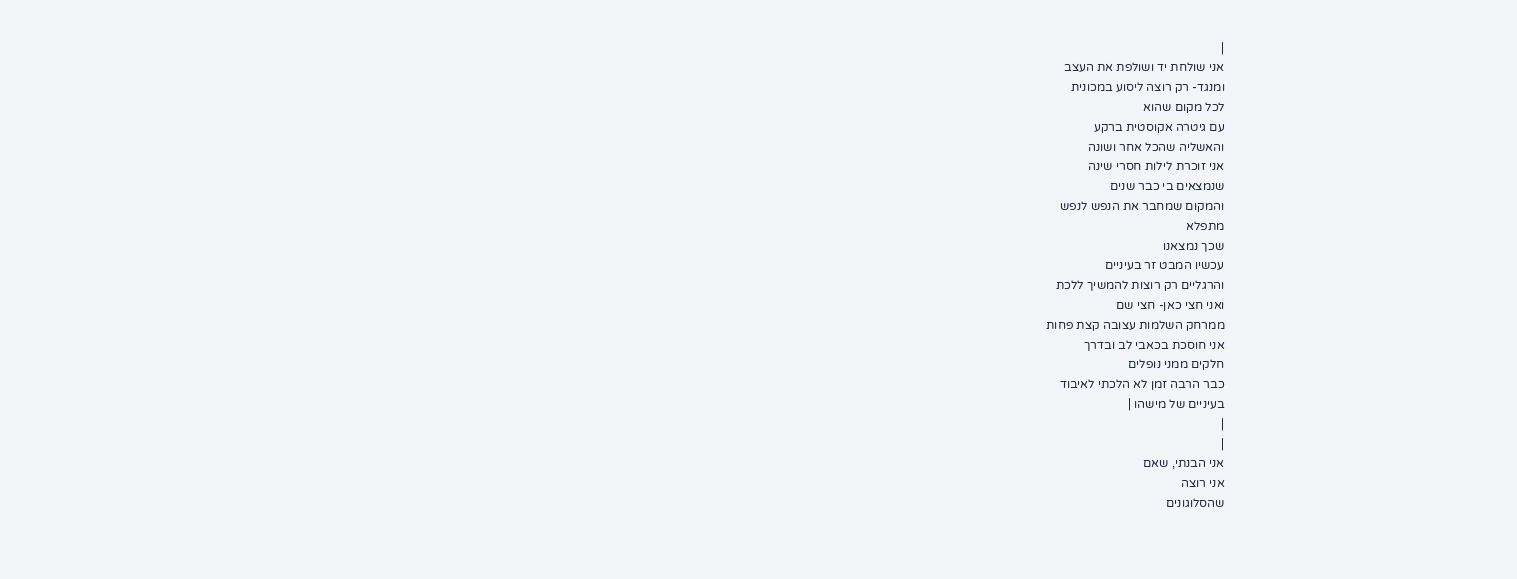|
אני שולחת יד ושולפת את העצב
ומנגד- רק רוצה ליסוע במכונית
לכל מקום שהוא
עם גיטרה אקוסטית ברקע
והאשליה שהכל אחר ושונה
אני זוכרת לילות חסרי שינה
שנמצאים בי כבר שנים
והמקום שמחבר את הנפש לנפש
מתפלא
שכך נמצאנו
עכשיו המבט זר בעיניים
והרגליים רק רוצות להמשיך ללכת
ואני חצי כאן- חצי שם
ממרחק השלמות עצובה קצת פחות
אני חוסכת בכאבי לב ובדרך
חלקים ממני נופלים
כבר הרבה זמן לא הלכתי לאיבוד
בעיניים של מישהו |
|
|
אני הבנתי, שאם
אני רוצה
שהסלוגונים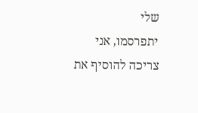שלי
יתפרסמו, אני
צריכה להוסיף את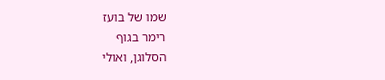שמו של בועז
רימר בגוף
הסלוגן, ואולי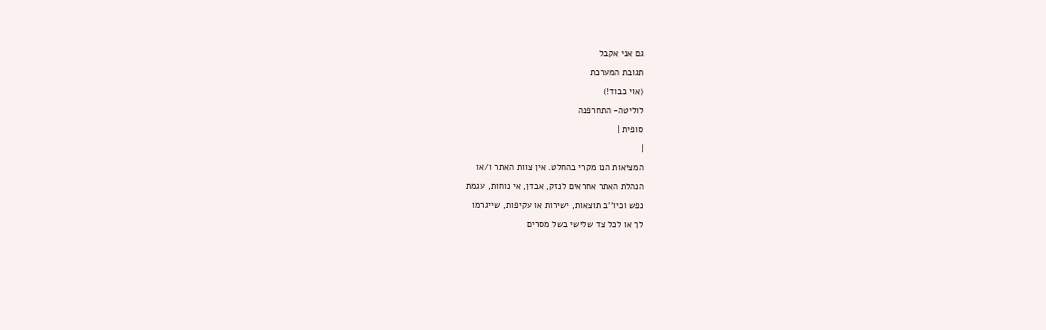גם אני אקבל
תגובת המערכת
(אוי כבוד!)
לוליטה- התחרפנה
סופית |
|
המציאות הנו מקרי בהחלט. אין צוות האתר ו/או
הנהלת האתר אחראים לנזק, אבדן, אי נוחות, עגמת
נפש וכיו''ב תוצאות, ישירות או עקיפות, שייגרמו
לך או לכל צד שלישי בשל מסרים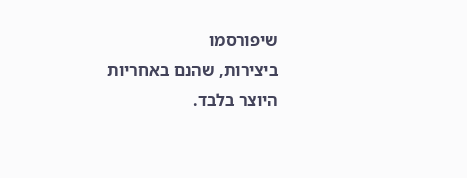שיפורסמו
ביצירות, שהנם באחריות היוצר בלבד.